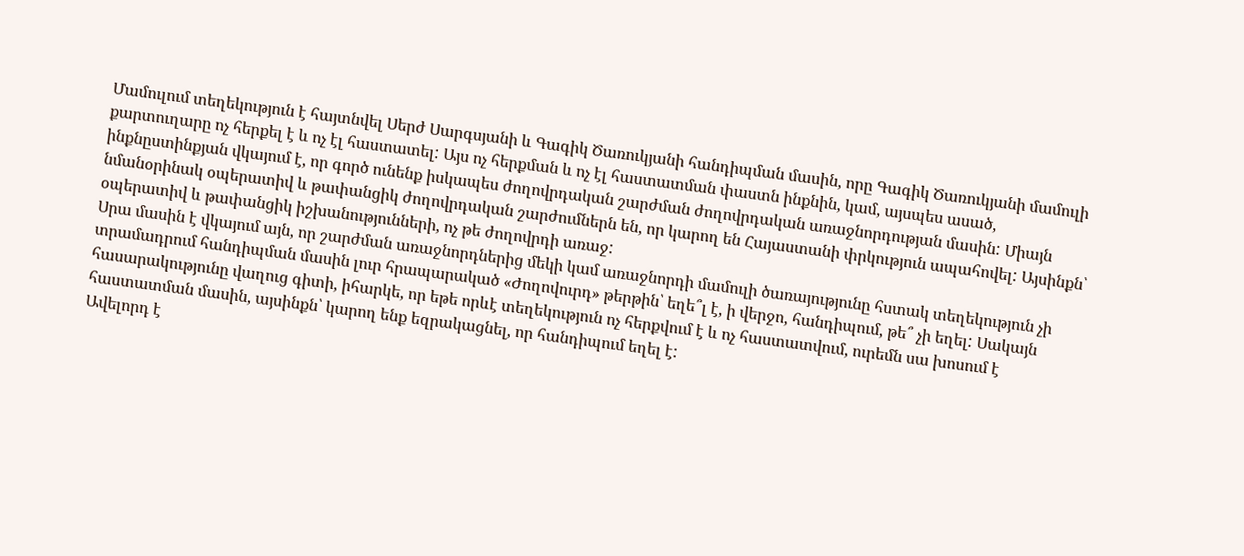Մամուլում տեղեկություն է հայտնվել Սերժ Սարգսյանի և Գագիկ Ծառուկյանի հանդիպման մասին, որը Գագիկ Ծառուկյանի մամուլի քարտուղարը ոչ հերքել է և ոչ էլ հաստատել: Այս ոչ հերքման և ոչ էլ հաստատման փաստն ինքնին, կամ, այսպես ասած, ինքնըստինքյան վկայում է, որ գործ ունենք իսկապես ժողովրդական շարժման ժողովրդական առաջնորդության մասին: Միայն նմանօրինակ օպերատիվ և թափանցիկ ժողովրդական շարժումներն են, որ կարող են Հայաստանի փրկություն ապահովել: Այսինքն՝ օպերատիվ և թափանցիկ իշխանությունների, ոչ թե ժողովրդի առաջ:
Սրա մասին է վկայում այն, որ շարժման առաջնորդներից մեկի կամ առաջնորդի մամուլի ծառայությունը հստակ տեղեկություն չի տրամադրում հանդիպման մասին լուր հրապարակած «Ժողովուրդ» թերթին՝ եղե՞լ է, ի վերջո, հանդիպում, թե՞ չի եղել: Սակայն հասարակությունը վաղուց գիտի, իհարկե, որ եթե որևէ տեղեկություն ոչ հերքվում է և ոչ հաստատվում, ուրեմն սա խոսում է հաստատման մասին, այսինքն՝ կարող ենք եզրակացնել, որ հանդիպում եղել է:
Ավելորդ է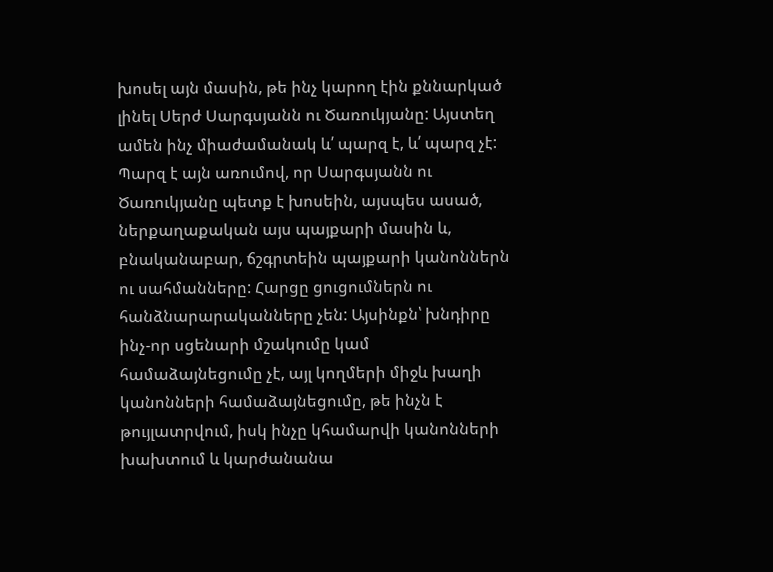խոսել այն մասին, թե ինչ կարող էին քննարկած լինել Սերժ Սարգսյանն ու Ծառուկյանը: Այստեղ ամեն ինչ միաժամանակ և՛ պարզ է, և՛ պարզ չէ: Պարզ է այն առումով, որ Սարգսյանն ու Ծառուկյանը պետք է խոսեին, այսպես ասած, ներքաղաքական այս պայքարի մասին և, բնականաբար, ճշգրտեին պայքարի կանոններն ու սահմանները: Հարցը ցուցումներն ու հանձնարարականները չեն: Այսինքն՝ խնդիրը ինչ-որ սցենարի մշակումը կամ համաձայնեցումը չէ, այլ կողմերի միջև խաղի կանոնների համաձայնեցումը, թե ինչն է թույլատրվում, իսկ ինչը կհամարվի կանոնների խախտում և կարժանանա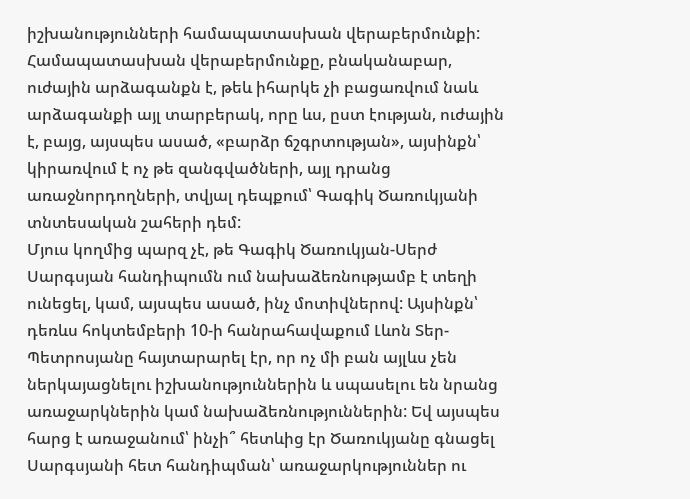իշխանությունների համապատասխան վերաբերմունքի: Համապատասխան վերաբերմունքը, բնականաբար, ուժային արձագանքն է, թեև իհարկե չի բացառվում նաև արձագանքի այլ տարբերակ, որը ևս, ըստ էության, ուժային է, բայց, այսպես ասած, «բարձր ճշգրտության», այսինքն՝ կիրառվում է ոչ թե զանգվածների, այլ դրանց առաջնորդողների, տվյալ դեպքում՝ Գագիկ Ծառուկյանի տնտեսական շահերի դեմ:
Մյուս կողմից պարզ չէ, թե Գագիկ Ծառուկյան-Սերժ Սարգսյան հանդիպումն ում նախաձեռնությամբ է տեղի ունեցել, կամ, այսպես ասած, ինչ մոտիվներով: Այսինքն՝ դեռևս հոկտեմբերի 10-ի հանրահավաքում Լևոն Տեր-Պետրոսյանը հայտարարել էր, որ ոչ մի բան այլևս չեն ներկայացնելու իշխանություններին և սպասելու են նրանց առաջարկներին կամ նախաձեռնություններին: Եվ այսպես հարց է առաջանում՝ ինչի՞ հետևից էր Ծառուկյանը գնացել Սարգսյանի հետ հանդիպման՝ առաջարկություններ ու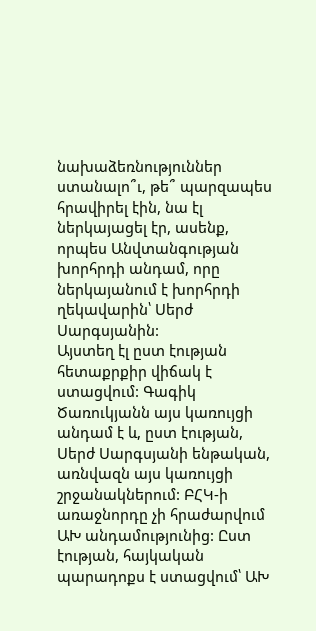նախաձեռնություններ ստանալո՞ւ, թե՞ պարզապես հրավիրել էին, նա էլ ներկայացել էր, ասենք, որպես Անվտանգության խորհրդի անդամ, որը ներկայանում է խորհրդի ղեկավարին՝ Սերժ Սարգսյանին:
Այստեղ էլ ըստ էության հետաքրքիր վիճակ է ստացվում: Գագիկ Ծառուկյանն այս կառույցի անդամ է և, ըստ էության, Սերժ Սարգսյանի ենթական, առնվազն այս կառույցի շրջանակներում: ԲՀԿ-ի առաջնորդը չի հրաժարվում ԱԽ անդամությունից: Ըստ էության, հայկական պարադոքս է ստացվում՝ ԱԽ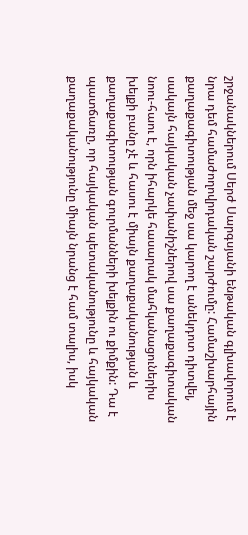շրջանակներում Սերժ Սարգսյանի ենթական գլխավորում է նրա դեմ համաժողովրդական շարժումը: Համաշխարհային քաղաքագիտության մեջ սա կարող է անեկդոտ դիտվել, սակայն հայկական չափանիշներով սա քաղաքագիտական նոու-հաու է, որն իհարկե հասարակ մահկանացուներիս խելքի բանը չէ և հասու է միայն քաղաքականության և քաղաքագիտության գուրմանների խելքին ու քիմքին: Դա է պատճառը, որ հայկական պետականությունը և հայկական քաղաքականությունը միայն նրանց է համ տալիս, իսկ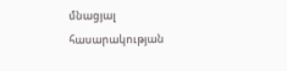մնացյալ հասարակության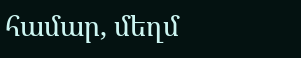համար, մեղմ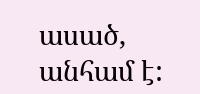ասած, անհամ է: